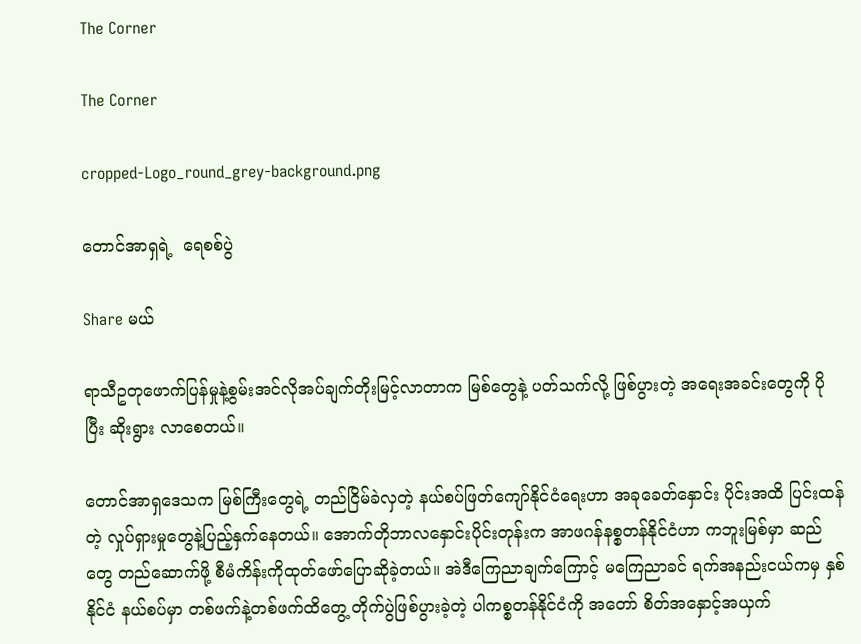The Corner

The Corner

cropped-Logo_round_grey-background.png

တောင်အာရှရဲ့  ရေစစ်ပွဲ

Share မယ်

ရာသီဥတုဖောက်ပြန်မှုနဲ့စွမ်းအင်လိုအပ်ချက်တိုးမြင့်လာတာက မြစ်တွေနဲ့ ပတ်သက်လို့ ဖြစ်ပွားတဲ့ အရေးအခင်းတွေကို ပိုပြီး ဆိုးရွား လာစေတယ်။

တောင်အာရှဒေသက မြစ်ကြီးတွေရဲ့ တည်ငြိမ်ခဲလှတဲ့ နယ်စပ်ဖြတ်ကျော်နိုင်ငံရေးဟာ အခုခေတ်‌နှောင်း ပိုင်းအထိ ပြင်းထန်တဲ့ လှုပ်ရှားမှုတွေနဲ့ပြည့်နှက်နေတယ်။ အောက်တိုဘာလနှောင်းပိုင်းတုန်းက အာဖဂန်နစ္စတန်နိုင်ငံဟာ ကဘူးမြစ်မှာ ဆည်တွေ တည်ဆောက်ဖို့ စီမံကိန်းကိုထုတ်ဖော်ပြောဆိုခဲ့တယ်။ အဲဒီကြေညာချက်ကြောင့် မကြေညာခင် ရက်အနည်းငယ်ကမှ နှစ်နိုင်ငံ နယ်စပ်မှာ တစ်ဖက်နဲ့တစ်ဖက်ထိတွေ့ တိုက်ပွဲဖြစ်ပွားခဲ့တဲ့ ပါကစ္စတန်နိုင်ငံကို အတော် စိတ်အနှောင့်အယှက်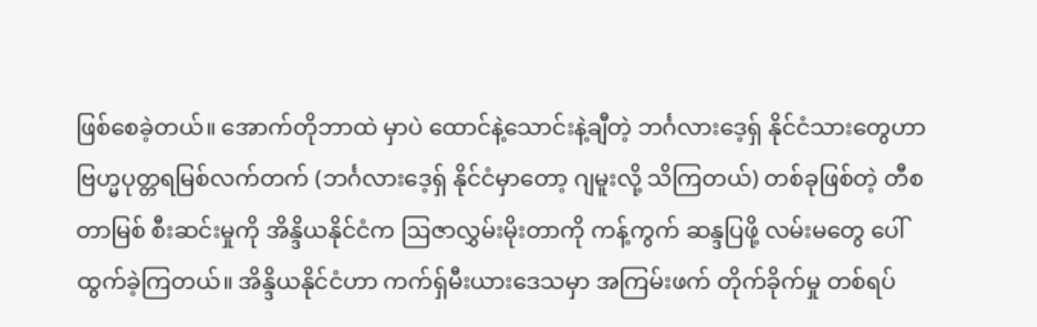ဖြစ်စေခဲ့တယ်။ အောက်တိုဘာထဲ မှာပဲ ထောင်နဲ့သောင်းနဲ့ချီတဲ့ ဘင်္ဂလားဒေ့ရှ် နိုင်ငံသားတွေဟာ ဗြဟ္မပုတ္တရမြစ်လက်တက် (ဘင်္ဂလားဒေ့ရှ် နိုင်ငံမှာတော့ ဂျမူးလို့ သိကြတယ်) တစ်ခုဖြစ်တဲ့ တီစတာမြစ် စီးဆင်းမှုကို အိန္ဒိယနိုင်ငံက ဩဇာလွှမ်းမိုးတာကို ကန့်ကွက် ဆန္ဒပြဖို့ လမ်းမတွေ ပေါ်ထွက်ခဲ့ကြတယ်။ အိန္ဒိယနိုင်ငံဟာ ကက်ရှ်မီးယားဒေသမှာ အကြမ်းဖက် တိုက်ခိုက်မှု တစ်ရပ်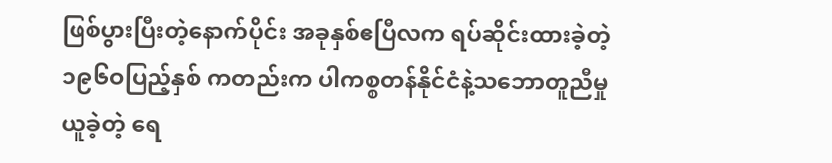ဖြစ်ပွားပြီးတဲ့နောက်ပိုင်း အခုနှစ်ဧပြီလက ရပ်ဆိုင်းထားခဲ့တဲ့ ၁၉၆ဝပြည့်နှစ် ကတည်းက ပါကစ္စတန်နိုင်ငံနဲ့သဘောတူညီမှုယူခဲ့တဲ့ ရေ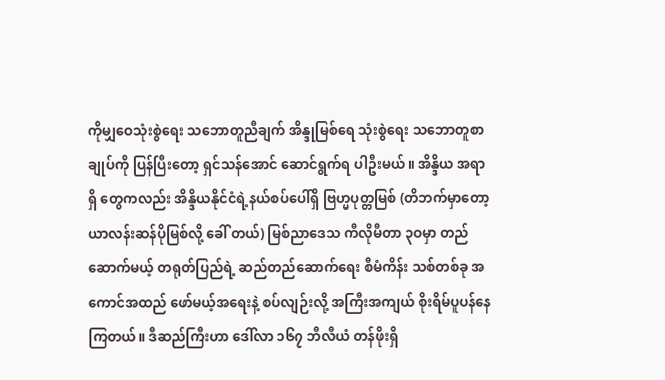ကိုမျှဝေသုံးစွဲရေး သဘောတူညီချက် အိန္ဒုမြစ်ရေ သုံးစွဲရေး သဘောတူစာချုပ်ကို ပြန်ပြီးတော့ ရှင်သန်အောင် ဆောင်ရွက်ရ ပါဦးမယ်။ အိန္ဒိယ အရာရှိ တွေကလည်း အိန္ဒိယနိုင်ငံရဲ့နယ်စပ်ပေါ်ရှိ ဗြဟ္မပုတ္တမြစ် (တိဘက်မှာတော့ ယာလန်းဆန်ပိုမြစ်လို့ ခေါ် တယ်) မြစ်ညာဒေသ ကီလိုမီတာ ၃ဝမှာ တည်ဆောက်မယ့် တရုတ်ပြည်ရဲ့ ဆည်တည်ဆောက်ရေး စီမံကိန်း သစ်တစ်ခု အကောင်အထည် ဖော်မယ့်အရေးနဲ့ စပ်လျဉ်းလို့ အကြီးအကျယ် စိုးရိမ်ပူပန်နေကြတယ်။ ဒီဆည်ကြီးဟာ ဒေါ်လာ ၁၆၇ ဘီလီယံ တန်ဖိုးရှိ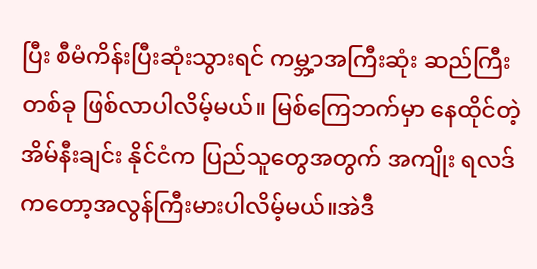ပြီး စီမံကိန်းပြီးဆုံးသွားရင် ကမ္ဘ့ာအကြီးဆုံး ဆည်ကြီး တစ်ခု ဖြစ်လာပါလိမ့်မယ်။ မြစ်ကြေဘက်မှာ နေထိုင်တဲ့ အိမ်နီးချင်း နိုင်ငံက ပြည်သူတွေအတွက် အကျိုး ရလဒ် ကတော့အလွန်ကြီးမားပါလိမ့်မယ်။အဲဒီ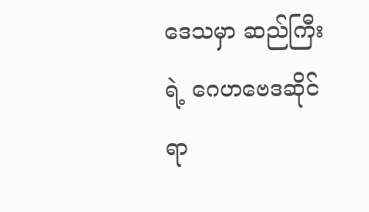ဒေသမှာ ဆည်ကြီးရဲ့ ဂေဟဗေဒဆိုင်ရာ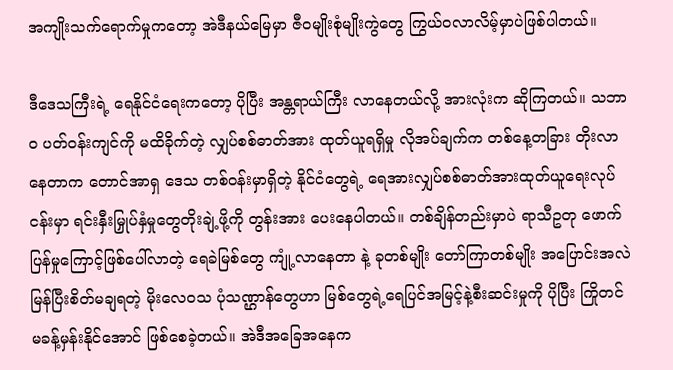အကျိုးသက်ရောက်မှုကတော့ အဲဒီနယ်မြေမှာ ဇီဝမျိုးစုံမျိုးကွဲတွေ ကြွယ်ဝလာလိမ့်မှာပဲဖြစ်ပါတယ်။

ဒီဒေသကြီးရဲ့ ရေနိုင်ငံရေးကတော့ ပိုပြီး အန္တရာယ်ကြီး လာနေတယ်လို့ အားလုံးက ဆိုကြတယ်။ သဘာဝ ပတ်ဝန်းကျင်ကို မထိခိုက်တဲ့ လျှပ်စစ်ဓာတ်အား ထုတ်ယူရရှိမှု လိုအပ်ချက်က တစ်နေ့တခြား တိုးလာနေတာက တောင်အာရှ ဒေသ တစ်ဝန်းမှာရှိတဲ့ နိုင်ငံတွေရဲ့ ရေအားလျှပ်စစ်ဓာတ်အားထုတ်ယူရေးလုပ်ငန်းမှာ ရင်းနှီးမြှုပ်နှံမှုတွေတိုးချဲ့ဖို့ကို တွန်းအား ပေးနေပါတယ်။ တစ်ချိန်တည်းမှာပဲ ရာသီဥတု ဖောက်ပြန်မှုကြောင့်ဖြစ်ပေါ်လာတဲ့ ရေခဲမြစ်တွေ ကျုံ့လာနေတာ နဲ့ ခုတစ်မျိုး တော်ကြာတစ်မျိုး အပြောင်းအလဲမြန်ပြီးစိတ်မချရတဲ့ မိုးလေဝသ ပုံသဏ္ဌာန်တွေဟာ မြစ်တွေရဲ့ရေပြင်အမြင့်နဲ့စီးဆင်းမှုကို ပိုပြီး ကြိုတင် မခန့်မှန်းနိုင်အောင် ဖြစ်စေခဲ့တယ်။ အဲဒီအခြေအနေက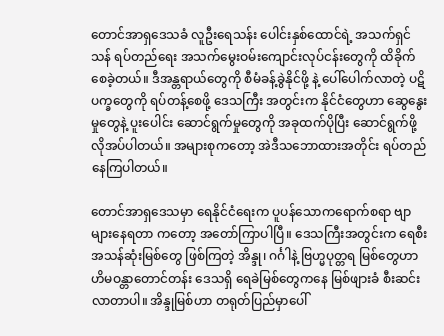တောင်အာရှဒေသခံ လူဦးရေသန်း ပေါင်းနှစ်ထောင်ရဲ့ အသက်ရှင်သန် ရပ်တည်ရေး အသက်မွေးဝမ်းကျောင်းလုပ်ငန်းတွေကို ထိခိုက်စေခဲ့တယ်။ ဒီအန္တရာယ်တွေကို စီမံခန့်ခွဲနိုင်ဖို့ နဲ့ ပေါ်ပေါက်လာတဲ့ ပဋိပက္ခတွေကို ရပ်တန့်စေဖို့ ဒေသကြီး အတွင်းက နိုင်ငံတွေဟာ ဆွေနွေးမှုတွေနဲ့ ပူးပေါင်း ဆောင်ရွက်မှုတွေကို အခုထက်ပိုပြီး ဆောင်ရွက်ဖို့ လိုအပ်ပါတယ်။ အများစုကတော့ အဲဒီသဘောထားအတိုင်း ရပ်တည် နေကြပါတယ်။

တောင်အာရှဒေသမှာ ရေနိုင်ငံရေးက ပူပန်သောကရောက်စရာ ဗျာများနေရတာ ကတော့ အတော်ကြာပါပြီ။ ဒေသကြီးအတွင်းက ရေစီးအသန်ဆုံးမြစ်တွေ ဖြစ်ကြတဲ့ အိန္ဒု၊ ဂင်္ဂါနဲ့ ဗြဟ္မပုတ္တရ မြစ်တွေဟာ ဟိမဝန္တာတောင်တန်း ဒေသရှိ ရေခဲမြစ်တွေကနေ မြစ်ဖျားခံ စီးဆင်းလာတာပါ။ အိန္ဒုမြစ်ဟာ တရုတ်ပြည်မှာပေါ်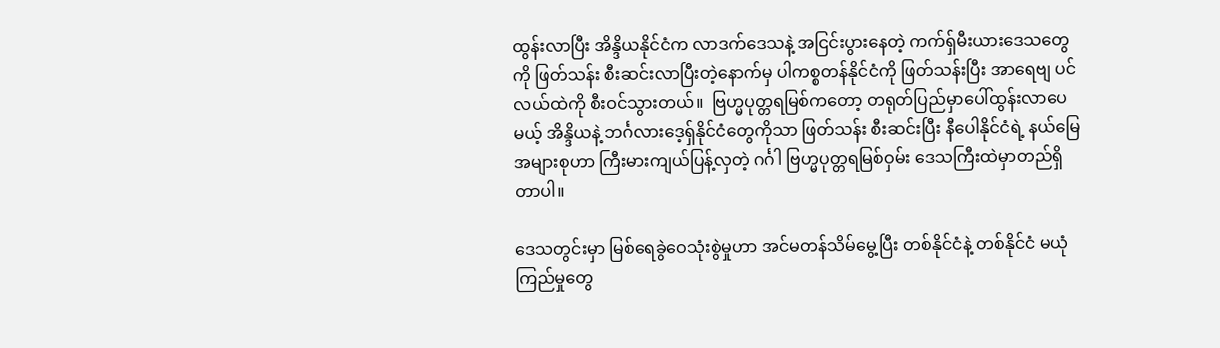ထွန်းလာပြီး အိန္ဒိယနိုင်ငံက လာဒက်ဒေသနဲ့ အငြင်းပွားနေတဲ့ ကက်ရှ်မီးယားဒေသတွေကို ဖြတ်သန်း စီးဆင်းလာပြီးတဲ့နောက်မှ ပါကစ္စတန်နိုင်ငံကို ဖြတ်သန်းပြီး အာရေဗျ ပင်လယ်ထဲကို စီးဝင်သွားတယ်။  ဗြဟ္မပုတ္တရမြစ်ကတော့ တရုတ်ပြည်မှာပေါ်ထွန်းလာပေမယ့် အိန္ဒိယနဲ့ ဘင်္ဂလားဒေ့ရှ်နိုင်ငံတွေကိုသာ ဖြတ်သန်း စီးဆင်းပြီး နီပေါနိုင်ငံရဲ့ နယ်မြေအများစုဟာ ကြီးမားကျယ်ပြန့်လှတဲ့ ဂင်္ဂါ ဗြဟ္မပုတ္တရမြစ်ဝှမ်း ဒေသကြီးထဲမှာတည်ရှိတာပါ။

ဒေသတွင်းမှာ မြစ်ရေခွဲဝေသုံးစွဲမှုဟာ အင်မတန်သိမ်မွေ့ပြီး တစ်နိုင်ငံနဲ့ တစ်နိုင်ငံ မယုံကြည်မှုတွေ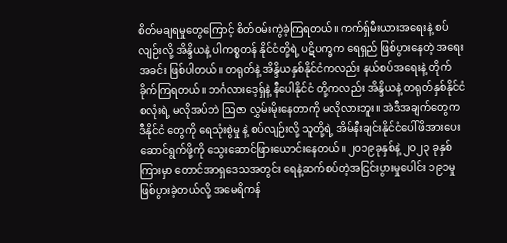စိတ်မချရမှုတွေကြောင့် စိတ်ဝမ်းကွဲခဲ့ကြရတယ်။ ကက်ရှ်မီးယားအရေးနဲ့ စပ်လျဉ်းလို့ အိန္ဒိယနဲ့ ပါကစ္စတန် နိုင်ငံတို့ရဲ့ ပဋိပက္ခက ရေရှည် ဖြစ်ပွားနေတဲ့ အရေးအခင်း ဖြစ်ပါတယ်။ တရုတ်နဲ့ အိန္ဒိယနှစ်နိုင်ငံကလည်း နယ်စပ်အရေးနဲ့ တိုက်ခိုက်ကြရတယ်။ ဘင်္ဂလားဒေ့ရှ်နဲ့ နီပေါနိုင်ငံ တို့ကလည်း အိန္ဒိယနဲ့ တရုတ်နှစ်နိုင်ငံ စလုံးရဲ့ မလိုအပ်ဘဲ ဩဇာ လွှမ်းမိုးနေတာကို မလိုလားဘူး။ အဲဒီအချက်တွေက ဒီနိုင်ငံ တွေကို ရေသုံးစွဲမှု နဲ့ စပ်လျဉ်းလို့ သူတို့ရဲ့ အိမ်နီးချင်းနိုင်ငံပေါ်ဖိအားပေးဆောင်ရွက်ဖို့ကို သွေးဆောင်ဖြားယောင်းနေတယ်။ ၂ဝ၁၉ခုနှစ်နဲ့ ၂ဝ၂၃ ခုနှစ်ကြားမှာ တောင်အာရှဒေသအတွင်း ရေနဲ့ဆက်စပ်တဲ့အငြင်းပွားမှုပေါင်း ၁၉၁မှု ဖြစ်ပွားခဲ့တယ်လို့ အမေရိကန်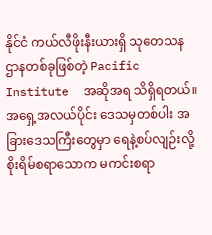နိုင်ငံ ကယ်လီဖိုးနီးယားရှိ သုတေသနဌာနတစ်ခုဖြစ်တဲ့ Pacific Institute  အဆိုအရ သိရှိရတယ်။ အရှေ့အလယ်ပိုင်း ဒေသမှတစ်ပါး အခြားဒေသကြီးတွေမှာ ရေနဲ့စပ်လျဉ်းလို့ စိုးရိမ်စရာသောက မကင်းစရာ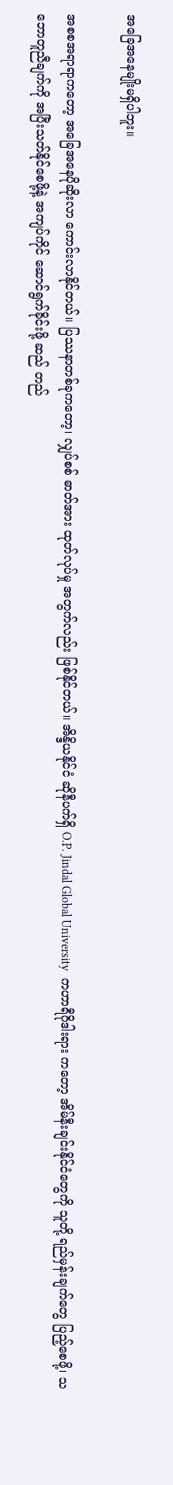အ‌ခြေအနေမျိုးမရှိပါဘူး။

အစစအရာရာကတော့ အခြေအနေပိုဆိုးလာ ကောင်းလာနိုင်တယ်။ ပြဿနာတစ်ခုကတော့၊ လျှပ်စစ် ဓာတ်အား ထုတ်လုပ်မှု အတွက်လည်း ဖြစ်နိုင်တယ်။ အိန္ဒိယနိုင်ငံ ဆိုနီပက်ရှိ O.P. Jindal Global University  ကဟာရီဂိုဒါးရား ကတော့ အိမ်နီးချင်းနိုင်ငံတွေကို သူတို့ ရည်မှန်းချက်တွေ ပြည့်စေဖို့၊ သဘောတူညီချက်ကို အပြီးသတ်နိုင်စေဖို့နဲ့ အကျပ်ကိုင် ဆောင်ရွက်ခိုင်းဖို့ ဆည် တည်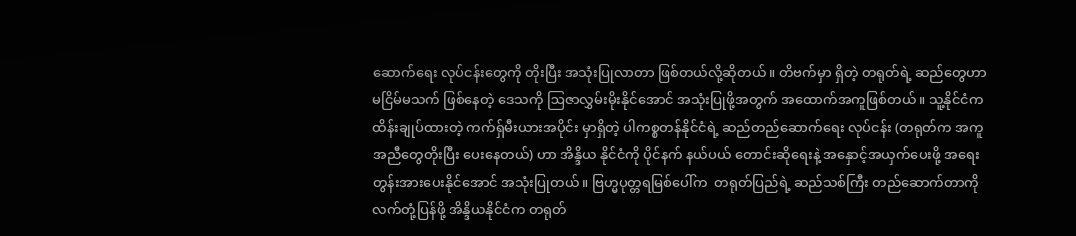ဆောက်ရေး လုပ်ငန်းတွေကို တိုးပြီး အသုံးပြုလာတာ ဖြစ်တယ်လို့ဆိုတယ်။ တိဗက်မှာ ရှိတဲ့ တရုတ်ရဲ့ ဆည်တွေဟာ မငြိမ်မသက် ဖြစ်နေတဲ့ ဒေသကို ဩဇာလွှမ်းမိုးနိုင်အောင် အသုံးပြုဖို့အတွက် အထောက်အကူဖြစ်တယ်။ သူ့နိုင်ငံက ထိန်းချုပ်ထားတဲ့ ကက်ရှ်မီးယားအပိုင်း မှာရှိတဲ့ ပါကစ္စတန်နိုင်ငံရဲ့ ဆည်တည်ဆောက်ရေး လုပ်ငန်း (တရုတ်က အကူအညီတွေတိုးပြီး ပေးနေတယ်) ဟာ အိန္ဒိယ နိုင်ငံကို ပိုင်နက် နယ်ပယ် တောင်းဆိုရေးနဲ့ အနှောင့်အယှက်ပေးဖို့ အရေး တွန်းအားပေးနိုင်အောင် အသုံးပြုတယ်။ ဗြဟ္မပုတ္တရမြစ်ပေါ်က  တရုတ်ပြည်ရဲ့ ဆည်သစ်ကြီး တည်ဆောက်တာကို လက်တုံ့ပြန်ဖို့ အိန္ဒိယနိုင်ငံက တရုတ်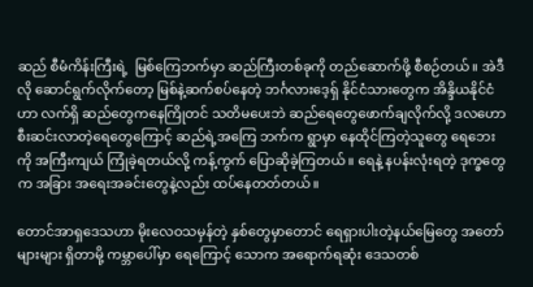ဆည် စီမံကိန်းကြီးရဲ့  မြစ်ကြေဘက်မှာ ဆည်ကြီးတစ်ခုကို တည်ဆောက်ဖို့ စီစဉ်တယ်။ အဲဒီလို ဆောင်ရွက်လိုက်တော့ မြစ်နဲ့ဆက်စပ်နေတဲ့ ဘင်္ဂလားဒေ့ရှ် နိုင်ငံသားတွေက အိန္ဒိယနိုင်ငံဟာ လက်ရှိ ဆည်တွေကနေကြိုတင် သတိမပေးဘဲ ဆည်ရေတွေဖောက်ချလိုက်လို့ ဒလဟောစီးဆင်းလာတဲ့ရေတွေကြောင့် ဆည်ရဲ့အကြေ ဘက်က ရွာမှာ နေထိုင်ကြတဲ့သူတွေ ရေဘေးကို အကြီးကျယ် ကြုံခဲ့ရတယ်လို့ ကန့်ကွက် ပြောဆိုခဲ့ကြတယ်။ ရေနဲ့ နပန်းလုံးရတဲ့ ဒုက္ခတွေက အခြား အရေးအခင်းတွေနဲ့လည်း ထပ်နေတတ်တယ်။

တောင်အာရှဒေသဟာ မိုးလေဝသမှန်တဲ့ နှစ်တွေမှာတောင် ရေရှားပါးတဲ့နယ်မြေတွေ အတော်များများ ရှိတာမို့ ကမ္ဘာပေါ်မှာ ရေကြောင့် သောက အရောက်ရဆုံး ဒေသတစ်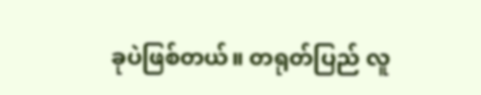ခုပဲဖြစ်တယ်။ တရုတ်ပြည် လူ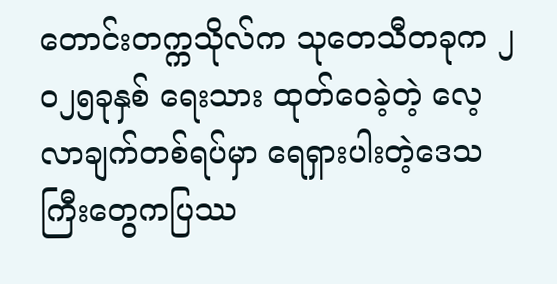တောင်းတက္ကသိုလ်က သုတေသီတခုက ၂ဝ၂၅ခုနှစ် ရေးသား ထုတ်ဝေခဲ့တဲ့ လေ့လာချက်တစ်ရပ်မှာ ရေရှားပါးတဲ့ဒေသကြီးတွေကပြဿ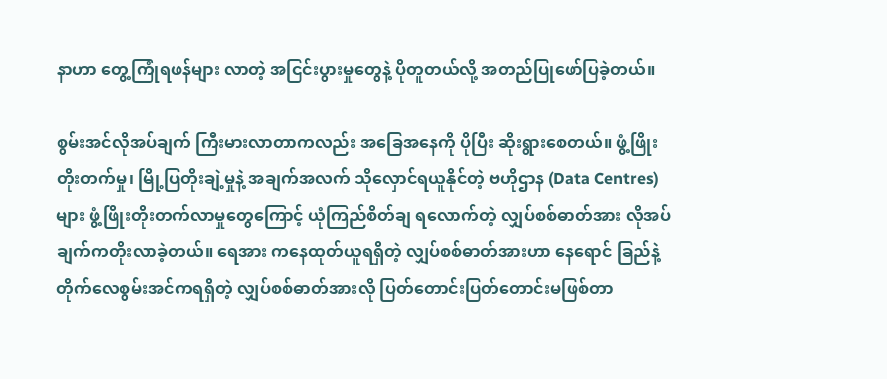နာဟာ တွေ့ကြုံရဖန်များ လာတဲ့ အငြင်းပွားမှုတွေနဲ့ ပိုတူတယ်လို့ အတည်ပြုဖော်ပြခဲ့တယ်။

စွမ်းအင်လိုအပ်ချက် ကြီးမားလာတာကလည်း အခြေအနေကို ပိုပြီး ဆိုးရွားစေတယ်။ ဖွံ့ဖြိုး တိုးတက်မှု၊ မြို့ပြတိုးချဲ့မှုနဲ့ အချက်အလက် သိုလှောင်ရယူနိုင်တဲ့ ဗဟိုဌာန (Data Centres) များ ဖွံ့ဖြိုးတိုးတက်လာမှုတွေကြောင့် ယုံကြည်စိတ်ချ ရလောက်တဲ့ လျှပ်စစ်ဓာတ်အား လိုအပ်ချက်ကတိုးလာခဲ့တယ်။ ရေအား ကနေထုတ်ယူရရှိတဲ့ လျှပ်စစ်ဓာတ်အားဟာ နေရောင် ခြည်နဲ့ တိုက်လေစွမ်းအင်ကရရှိတဲ့ လျှပ်စစ်ဓာတ်အားလို ပြတ်တောင်းပြတ်တောင်းမဖြစ်တာ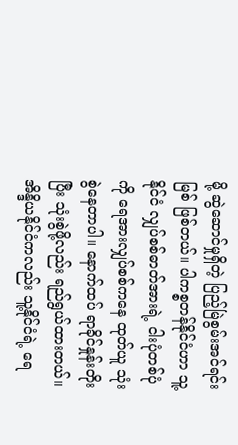မို့ ဆွဲဆောင်မှုရှိတဲ့ ပြည့်မြဲစွမ်းအင်ရင်းမြစ် ဖြစ်တယ်။ ပါကစ္စတန်နိုင်ငံဟာ သူ့နိုင်ငံ လျှပ်စစ်ဓာတ်အားရဲ့ ငါးပုံတစ်ပုံကို ရေအားလျှပ်စစ်ကနေ ထုတ်ယူ သုံးစွဲနေတာပါ။ နောက်ထပ် ရာခိုင်နှုန်းတိုးပြီး သုံးစွဲဖို့လည်း ရည်ရွယ်ထားတယ်။ အိန္ဒိယနိုင်ငံကလည်း သူ့နိုင်ငံရဲ့ ရေ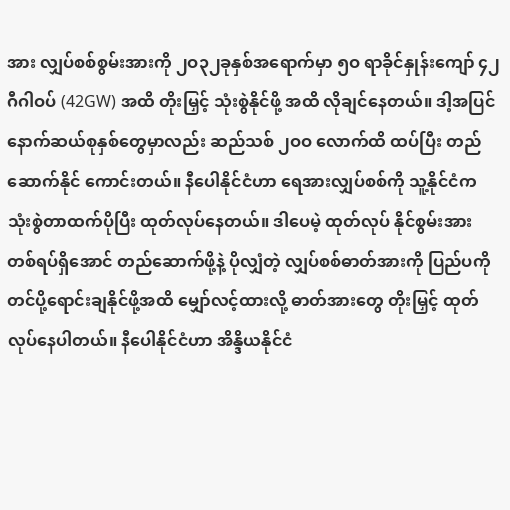အား လျှပ်စစ်စွမ်းအားကို ၂ဝ၃၂ခုနှစ်အရောက်မှာ ၅ဝ ရာခိုင်နှုန်းကျော် ၄၂ဂီဂါဝပ် (42GW) အထိ တိုးမြှင့် သုံးစွဲနိုင်ဖို့ အထိ လိုချင်နေတယ်။ ဒါ့အပြင် နောက်ဆယ်စုနှစ်တွေမှာလည်း ဆည်သစ် ၂ဝဝ လောက်ထိ ထပ်ပြီး တည်ဆောက်နိုင် ကောင်းတယ်။ နီပေါနိုင်ငံဟာ ရေအားလျှပ်စစ်ကို သူ့နိုင်ငံက သုံးစွဲတာထက်ပိုပြီး ထုတ်လုပ်နေတယ်။ ဒါပေမဲ့ ထုတ်လုပ် နိုင်စွမ်းအား တစ်ရပ်ရှိအောင် တည်ဆောက်ဖို့နဲ့ ပိုလျှံတဲ့ လျှပ်စစ်ဓာတ်အားကို ပြည်ပကို တင်ပို့ရောင်းချနိုင်ဖို့အထိ မျှော်လင့်ထားလို့ ဓာတ်အားတွေ တိုးမြှင့် ထုတ်လုပ်နေပါတယ်။ နီပေါနိုင်ငံဟာ အိန္ဒိယနိုင်ငံ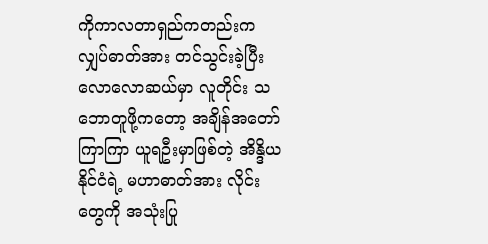ကိုကာလတာရှည်ကတည်းက လျှပ်ဓာတ်အား တင်သွင်းခဲ့ပြီး လောလောဆယ်မှာ လူတိုင်း သဘောတူဖို့ကတော့ အချိန်အတော်ကြာကြာ ယူရဦးမှာဖြစ်တဲ့ အိန္ဒိယနိုင်ငံရဲ့ မဟာဓာတ်အား လိုင်းတွေကို အသုံးပြု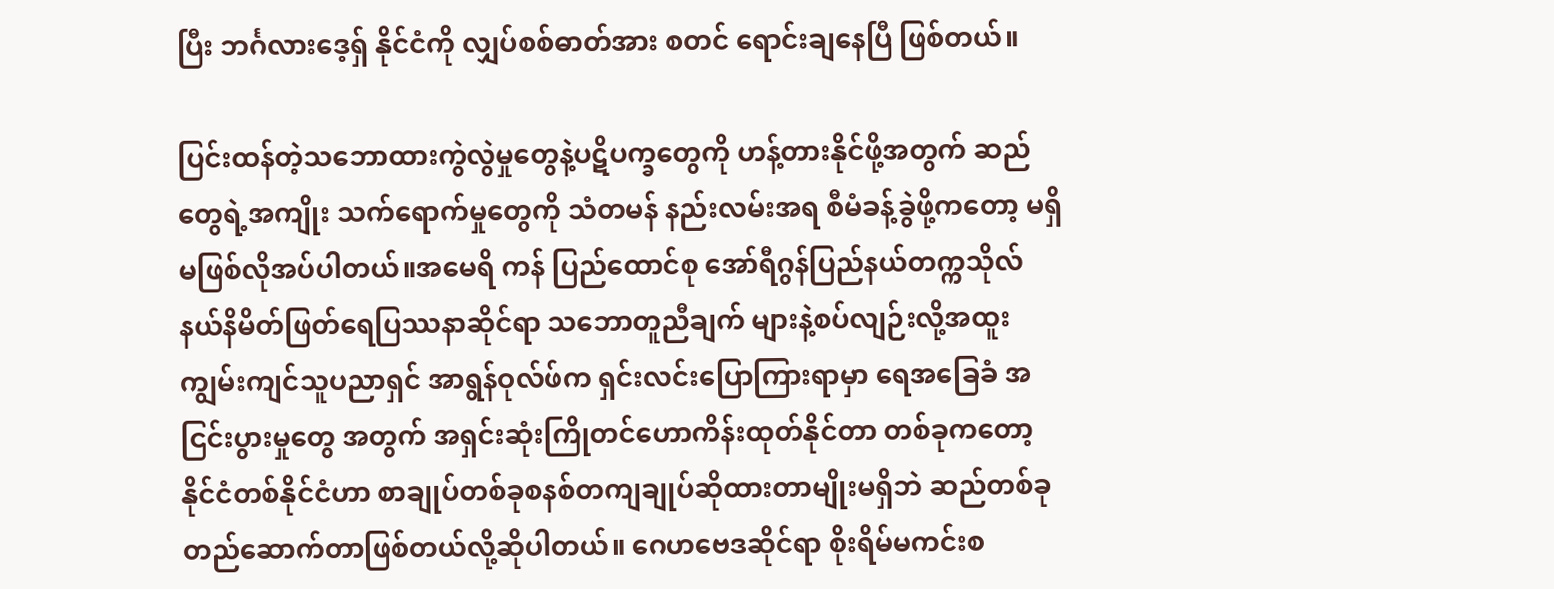ပြီး ဘင်္ဂလားဒေ့ရှ် နိုင်ငံကို လျှပ်စစ်ဓာတ်အား စတင် ရောင်းချနေပြီ ဖြစ်တယ်။

ပြင်းထန်တဲ့သဘောထားကွဲလွဲမှုတွေနဲ့ပဋိပက္ခတွေကို ဟန့်တားနိုင်ဖို့အတွက် ဆည်တွေရဲ့အကျိုး သက်ရောက်မှုတွေကို သံတမန် နည်းလမ်းအရ စီမံခန့်ခွဲဖို့ကတော့ မရှိမဖြစ်လိုအပ်ပါတယ်။အမေရိ ကန် ပြည်ထောင်စု အော်ရီဂွန်ပြည်နယ်တက္ကသိုလ် နယ်နိမိတ်ဖြတ်ရေပြဿနာဆိုင်ရာ သဘောတူညီချက် များနဲ့စပ်လျဉ်းလို့အထူးကျွမ်းကျင်သူပညာရှင် အာရွန်ဝုလ်ဖ်က ရှင်းလင်းပြောကြားရာမှာ ရေအခြေခံ အငြင်းပွားမှုတွေ အတွက် အရှင်းဆုံးကြိုတင်ဟောကိန်းထုတ်နိုင်တာ တစ်ခုကတော့ နိုင်ငံတစ်နိုင်ငံဟာ စာချုပ်တစ်ခုစနစ်တကျချုပ်ဆိုထားတာမျိုးမရှိဘဲ ဆည်တစ်ခုတည်ဆောက်တာဖြစ်တယ်လို့ဆိုပါတယ်။ ဂေဟဗေဒဆိုင်ရာ စိုးရိမ်မကင်းစ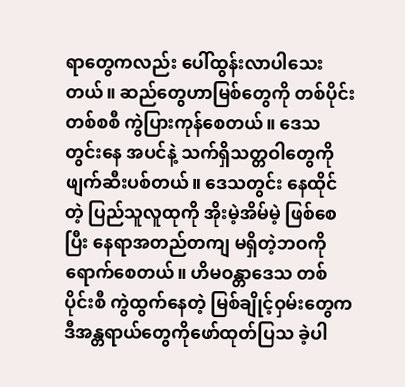ရာတွေကလည်း ပေါ်ထွန်းလာပါသေးတယ်။ ဆည်တွေဟာမြစ်တွေကို တစ်ပိုင်းတစ်စစီ ကွဲပြားကုန်စေတယ်။ ဒေသတွင်းနေ အပင်နဲ့ သက်ရှိသတ္တဝါတွေကို ဖျက်ဆီးပစ်တယ်။ ဒေသတွင်း နေထိုင်တဲ့ ပြည်သူလူထုကို အိုးမဲ့အိမ်မဲ့ ဖြစ်စေပြီး နေရာအတည်တကျ မရှိတဲ့ဘဝကို ရောက်စေတယ်။ ဟိမဝန္တာဒေသ တစ်ပိုင်းစီ ကွဲထွက်နေတဲ့ မြစ်ချိုင့်ဝှမ်းတွေက ဒီအန္တရာယ်တွေကိုဖော်ထုတ်ပြသ ခဲ့ပါ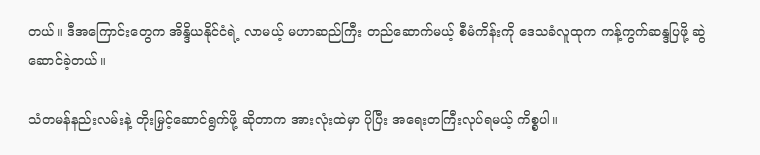တယ်။ ဒီအကြောင်းတွေက အိန္ဒိယနိုင်ငံရဲ့ လာမယ့် မဟာဆည်ကြီး တည်ဆောက်မယ့် စီမံကိန်းကို ဒေသခံလူထုက ကန့်ကွက်ဆန္ဒပြဖို့ ဆွဲဆောင်ခဲ့တယ်။

သံတမန်နည်းလမ်းနဲ့ တိုးမြှင့်ဆောင်ရွက်ဖို့ ဆိုတာက အားလုံးထဲမှာ ပိုပြီး အရေးတကြီးလုပ်ရမယ့် ကိစ္စပါ။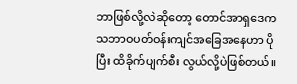ဘာဖြစ်လို့လဲဆိုတော့ တောင်အာရှဒေက သဘာဝပတ်ဝန်းကျင်အခြေအနေဟာ ပိုပြီး ထိခိုက်ပျက်စီး လွယ်လို့ပဲဖြစ်တယ်။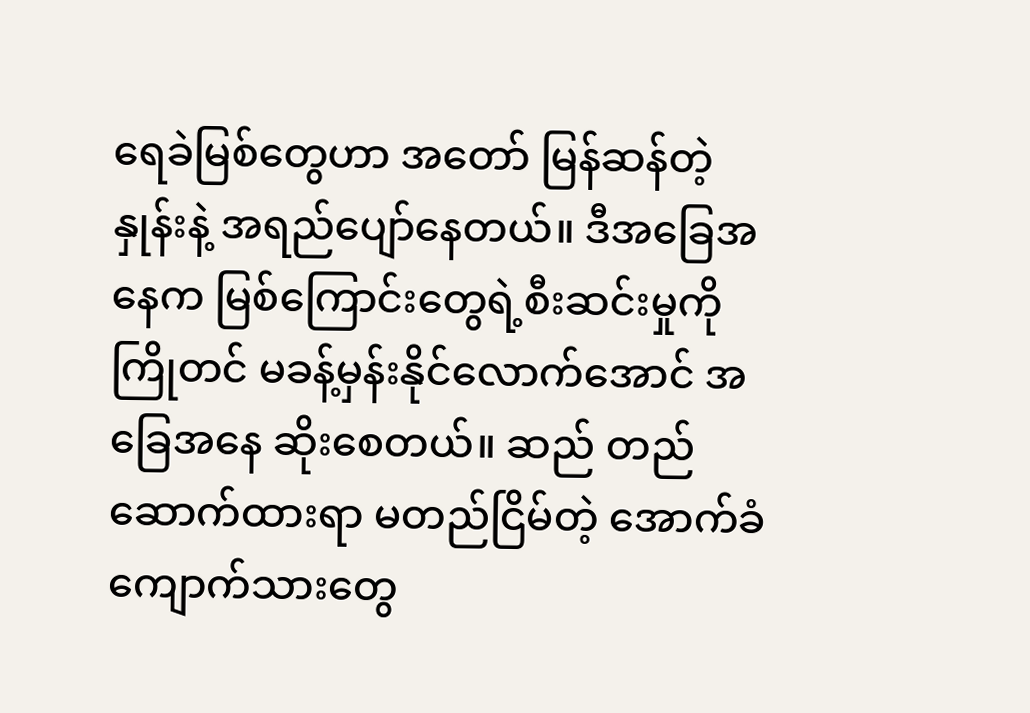ရေခဲမြစ်တွေဟာ အတော် မြန်ဆန်တဲ့ နှုန်းနဲ့ အရည်ပျော်နေတယ်။ ဒီအခြေအနေက မြစ်ကြောင်းတွေရဲ့စီးဆင်းမှုကို ကြိုတင် မခန့်မှန်းနိုင်လောက်အောင် အခြေအနေ ဆိုးစေတယ်။ ဆည် တည်ဆောက်ထားရာ မတည်ငြိမ်တဲ့ အောက်ခံ ကျောက်သားတွေ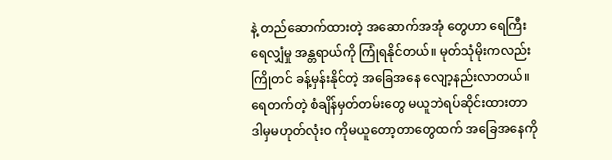နဲ့ တည်ဆောက်ထားတဲ့ အဆောက်အအုံ တွေဟာ ရေကြီးရေလျှံမှု အန္တရာယ်ကို ကြုံရနိုင်တယ်။ မုတ်သုံမိုးကလည်း ကြိုတင် ခန့်မှန်းနိုင်တဲ့ အခြေအနေ လျော့နည်းလာတယ်။ ရေတက်တဲ့ စံချိန်မှတ်တမ်းတွေ မယူဘဲရပ်ဆိုင်းထားတာ ဒါမှမဟုတ်လုံးဝ ကိုမယူတော့တာတွေထက် အခြေအနေကို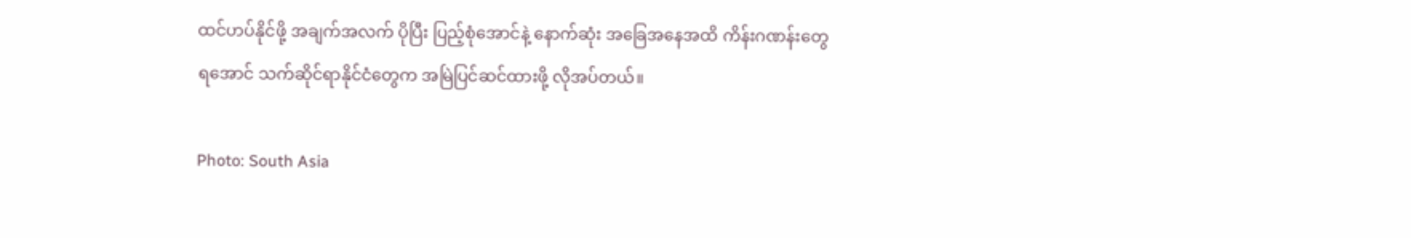ထင်ဟပ်နိုင်ဖို့ အချက်အလက် ပိုပြီး ပြည့်စုံအောင်နဲ့ နောက်ဆုံး အခြေအနေအထိ ကိန်းဂဏန်းတွေရအောင် သက်ဆိုင်ရာနိုင်ငံတွေက အမြဲပြင်ဆင်ထားဖို့ လိုအပ်တယ်။

Photo: South Asia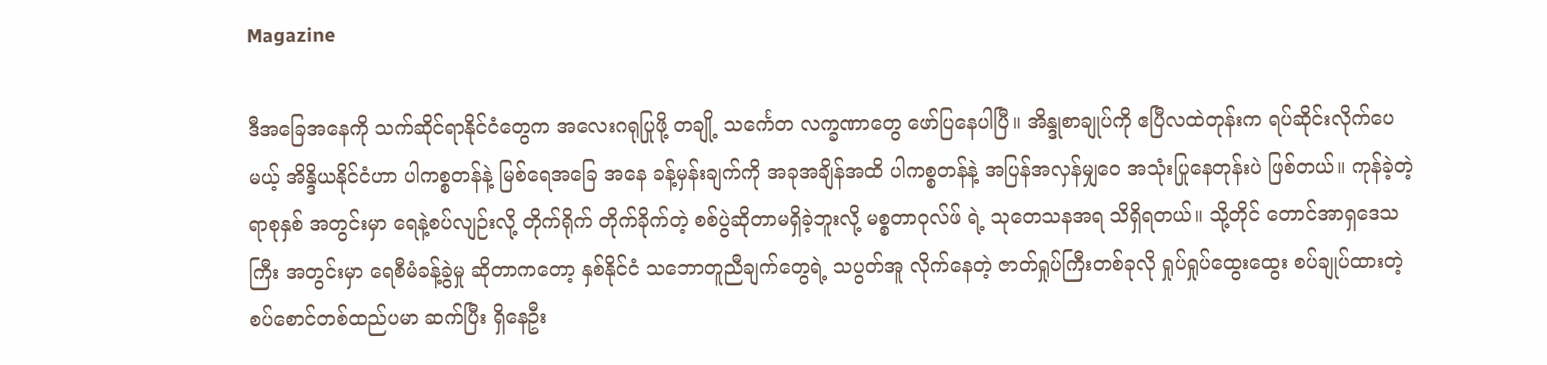Magazine

ဒီအခြေအနေကို သက်ဆိုင်ရာနိုင်ငံတွေက အလေးဂရုပြုဖို့ တချို့ သင်္ကေတ လက္ခဏာတွေ ဖော်ပြနေပါပြီ။ အိန္ဒုစာချုပ်ကို ဧပြီလထဲတုန်းက ရပ်ဆိုင်းလိုက်ပေမယ့် အိန္ဒိယနိုင်ငံဟာ ပါကစ္စတန်နဲ့ မြစ်ရေအခြေ အနေ ခန့်မှန်းချက်ကို အခုအချိန်အထိ ပါကစ္စတန်နဲ့ အပြန်အလှန်မျှဝေ အသုံးပြုနေတုန်းပဲ ဖြစ်တယ်။ ကုန်ခဲ့တဲ့ရာစုနှစ် အတွင်းမှာ ရေနဲ့စပ်လျဉ်းလို့ တိုက်ရိုက် တိုက်ခိုက်တဲ့ စစ်ပွဲဆိုတာမရှိခဲ့ဘူးလို့ မစ္စတာဝုလ်ဖ် ရဲ့ သုတေသနအရ သိရှိရတယ်။ သို့တိုင် တောင်အာရှဒေသကြီး အတွင်းမှာ ရေစီမံခန့်ခွဲမှု ဆိုတာကတော့ နှစ်နိုင်ငံ သဘောတူညီချက်တွေရဲ့ သပွတ်အူ လိုက်နေတဲ့ ဇာတ်ရှုပ်ကြီးတစ်ခုလို ရှုပ်ရှုပ်ထွေးထွေး စပ်ချုပ်ထားတဲ့ စပ်စောင်တစ်ထည်ပမာ ဆက်ပြီး ရှိနေဦး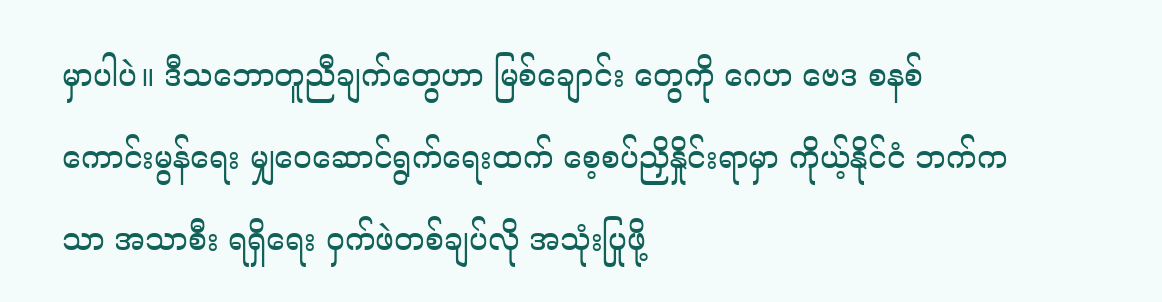မှာပါပဲ။ ဒီသဘောတူညီချက်တွေဟာ မြစ်ချောင်း တွေကို ဂေဟ ဗေဒ စနစ် ကောင်းမွန်ရေး မျှ‌ဝေဆောင်ရွက်ရေးထက် စေ့စပ်ညှိနှိုင်းရာမှာ ကိုယ့်နိုင်ငံ ဘက်ကသာ အသာစီး ရရှိရေး ဝှက်ဖဲတစ်ချပ်လို အသုံးပြုဖို့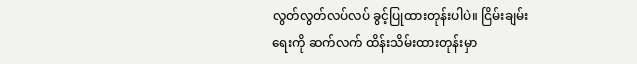လွတ်လွတ်လပ်လပ် ခွင့်ပြုထားတုန်းပါပဲ။ ငြိမ်းချမ်းရေးကို ဆက်လက် ထိန်းသိမ်းထားတုန်းမှာ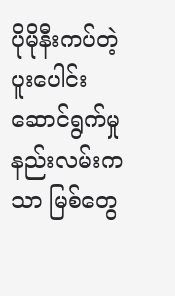ပိုမိုနီးကပ်တဲ့ ပူးပေါင်း ဆောင်ရွက်မှု နည်းလမ်းကသာ မြစ်တွေ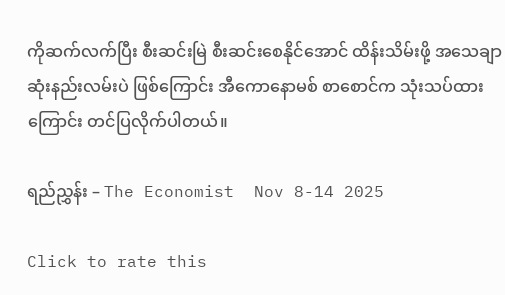ကိုဆက်လက်ပြီး စီးဆင်းမြဲ စီးဆင်းစေနိုင်အောင် ထိန်းသိမ်းဖို့ အသေချာဆုံးနည်းလမ်းပဲ ဖြစ်ကြောင်း အီကောနောမစ် စာစောင်က သုံးသပ်ထားကြောင်း တင်ပြလိုက်ပါတယ်။

ရည်ညွှန်း – The Economist  Nov 8-14 2025

Click to rate this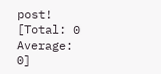post!
[Total: 0 Average: 0]